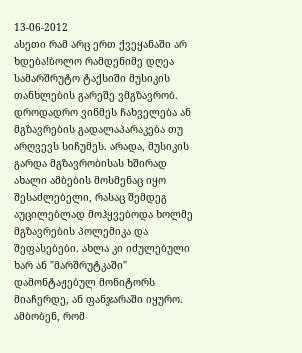13-06-2012
ასეთი რამ არც ერთ ქვეყანაში არ ხდება!ბოლო რამდენიმე დღეა სამარშრუტო ტაქსიში მუსიკის თანხლების გარეშე ვმგზავრობ. დროდადრო ვინმეს ჩახველება ან მგზავრების გადალაპარაკება თუ არღვევს სიჩუმეს. არადა, მუსიკის გარდა მგზავრობისას ხშირად ახალი ამბების მოსმენაც იყო შესაძლებელი, რასაც შემდეგ აუცილებლად მოჰყვებოდა ხოლმე მგზავრების პოლემიკა და შეფასებები. ახლა კი იძულებული ხარ ან "მარშრუტკაში" დამონტაჟებულ მონიტორს მიაჩერდე, ან ფანჯარაში იყურო.
ამბობენ, რომ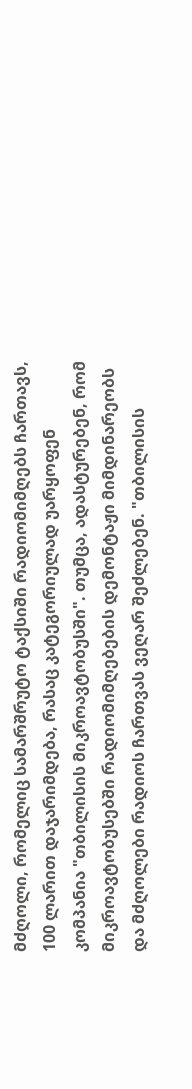მძღოლი, რომელიც სამარშრუტო ტაქსიში რადიომიმღებს ჩართავს, 100 ლარით დაჯარიმდება, რასაც კატეგორიულად უარყოფენ კომპანია "თბილისის მიკროავტობუსში". თუმცა, ადასტურებენ, რომ მიკროავტობუსებში რადიომიმღებების დემონტაჟი მიმდინარეობს და მძღოლები რადიოს ჩართვას ვეღარ შეძლებენ. "თბილისის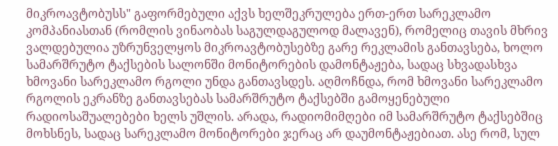მიკროავტობუსს" გაფორმებული აქვს ხელშეკრულება ერთ-ერთ სარეკლამო კომპანიასთან (რომლის ვინაობას საგულდაგულოდ მალავენ), რომელიც თავის მხრივ ვალდებულია უზრუნველყოს მიკროავტობუსებზე გარე რეკლამის განთავსება, ხოლო სამარშრუტო ტაქსების სალონში მონიტორების დამონტაჟება, სადაც სხვადასხვა ხმოვანი სარეკლამო რგოლი უნდა განთავსდეს. აღმოჩნდა, რომ ხმოვანი სარეკლამო რგოლის ეკრანზე განთავსებას სამარშრუტო ტაქსებში გამოყენებული რადიოსაშუალებები ხელს უშლის. არადა, რადიომიმღები იმ სამარშრუტო ტაქსებშიც მოხსნეს, სადაც სარეკლამო მონიტორები ჯერაც არ დაუმონტაჟებიათ. ასე რომ, სულ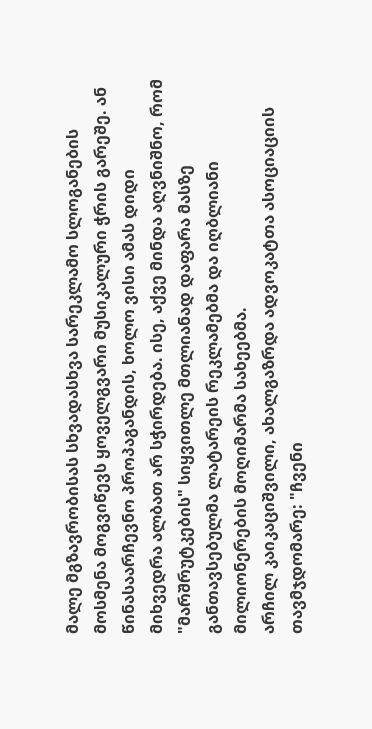მალე მგზავრობისას სხვადასხვა სარეკლამო სლოგანების მოსმენა მოგვიწევს ყოველგვარი მუსიკალური ჭრის გარეშე. ან წინასაარჩევნო პროპაგანდის, ხოლო ვისი ამას დიდი მიხვედრა ალბათ არ სჭირდება. ისე, აქვე მინდა აღვნიშნო, რომ "მარშრუტკების" სიყვითლე მთლიანად დაფარა მასზე განთავსებულმა ლატარეის რეკლამებმა და იღბლიანი მილიონერების მოღიმარმა სახეებმა.
არჩილ კაიკაციშვილი, ახალგაზრდა ადვოკატთა ასოციაციის თავმჯდომარე: "ჩვენი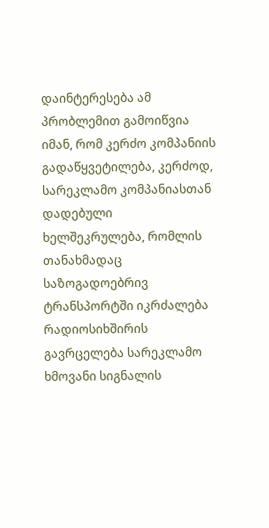დაინტერესება ამ პრობლემით გამოიწვია იმან, რომ კერძო კომპანიის გადაწყვეტილება, კერძოდ, სარეკლამო კომპანიასთან დადებული ხელშეკრულება, რომლის თანახმადაც საზოგადოებრივ ტრანსპორტში იკრძალება რადიოსიხშირის გავრცელება სარეკლამო ხმოვანი სიგნალის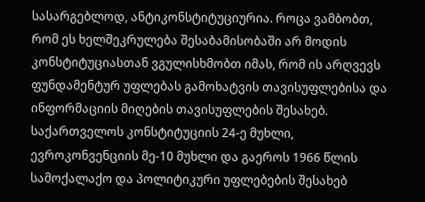სასარგებლოდ, ანტიკონსტიტუციურია. როცა ვამბობთ, რომ ეს ხელშეკრულება შესაბამისობაში არ მოდის კონსტიტუციასთან ვგულისხმობთ იმას, რომ ის არღვევს ფუნდამენტურ უფლებას გამოხატვის თავისუფლებისა და ინფორმაციის მიღების თავისუფლების შესახებ. საქართველოს კონსტიტუციის 24-ე მუხლი, ევროკონვენციის მე-10 მუხლი და გაეროს 1966 წლის სამოქალაქო და პოლიტიკური უფლებების შესახებ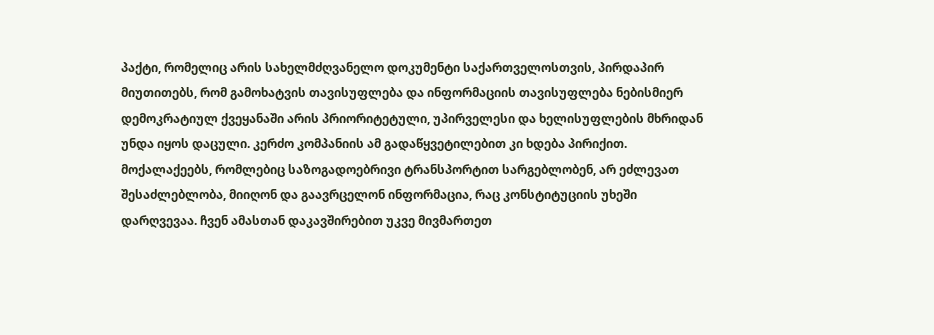პაქტი, რომელიც არის სახელმძღვანელო დოკუმენტი საქართველოსთვის, პირდაპირ მიუთითებს, რომ გამოხატვის თავისუფლება და ინფორმაციის თავისუფლება ნებისმიერ დემოკრატიულ ქვეყანაში არის პრიორიტეტული, უპირველესი და ხელისუფლების მხრიდან უნდა იყოს დაცული. კერძო კომპანიის ამ გადაწყვეტილებით კი ხდება პირიქით. მოქალაქეებს, რომლებიც საზოგადოებრივი ტრანსპორტით სარგებლობენ, არ ეძლევათ შესაძლებლობა, მიიღონ და გაავრცელონ ინფორმაცია, რაც კონსტიტუციის უხეში დარღვევაა. ჩვენ ამასთან დაკავშირებით უკვე მივმართეთ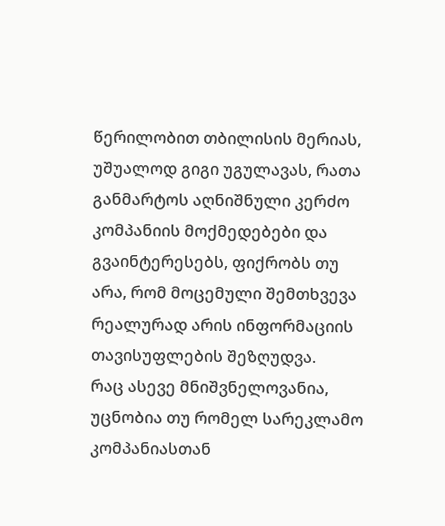წერილობით თბილისის მერიას, უშუალოდ გიგი უგულავას, რათა განმარტოს აღნიშნული კერძო კომპანიის მოქმედებები და გვაინტერესებს, ფიქრობს თუ არა, რომ მოცემული შემთხვევა რეალურად არის ინფორმაციის თავისუფლების შეზღუდვა.
რაც ასევე მნიშვნელოვანია, უცნობია თუ რომელ სარეკლამო კომპანიასთან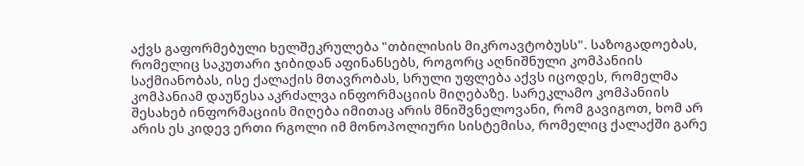აქვს გაფორმებული ხელშეკრულება "თბილისის მიკროავტობუსს". საზოგადოებას, რომელიც საკუთარი ჯიბიდან აფინანსებს, როგორც აღნიშნული კომპანიის საქმიანობას, ისე ქალაქის მთავრობას, სრული უფლება აქვს იცოდეს, რომელმა კომპანიამ დაუწესა აკრძალვა ინფორმაციის მიღებაზე. სარეკლამო კომპანიის შესახებ ინფორმაციის მიღება იმითაც არის მნიშვნელოვანი, რომ გავიგოთ, ხომ არ არის ეს კიდევ ერთი რგოლი იმ მონოპოლიური სისტემისა, რომელიც ქალაქში გარე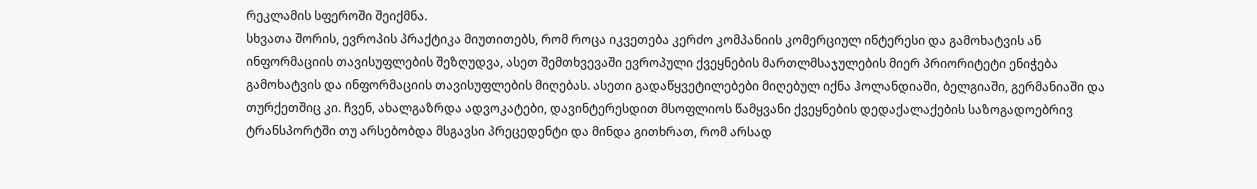რეკლამის სფეროში შეიქმნა.
სხვათა შორის, ევროპის პრაქტიკა მიუთითებს, რომ როცა იკვეთება კერძო კომპანიის კომერციულ ინტერესი და გამოხატვის ან ინფორმაციის თავისუფლების შეზღუდვა, ასეთ შემთხვევაში ევროპული ქვეყნების მართლმსაჯულების მიერ პრიორიტეტი ენიჭება გამოხატვის და ინფორმაციის თავისუფლების მიღებას. ასეთი გადაწყვეტილებები მიღებულ იქნა ჰოლანდიაში, ბელგიაში, გერმანიაში და თურქეთშიც კი. ჩვენ, ახალგაზრდა ადვოკატები, დავინტერესდით მსოფლიოს წამყვანი ქვეყნების დედაქალაქების საზოგადოებრივ ტრანსპორტში თუ არსებობდა მსგავსი პრეცედენტი და მინდა გითხრათ, რომ არსად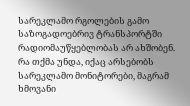სარეკლამო რგოლების გამო საზოგადოებრივ ტრანსპორტში რადიომაუწყებლობას არ ახშობენ. რა თქმა უნდა, იქაც არსებობს სარეკლამო მონიტორები, მაგრამ ხმოვანი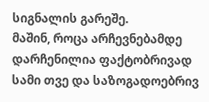სიგნალის გარეშე.
მაშინ, როცა არჩევნებამდე დარჩენილია ფაქტობრივად სამი თვე და საზოგადოებრივ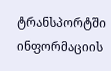ტრანსპორტში ინფორმაციის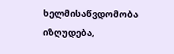ხელმისაწვდომობა იზღუდება,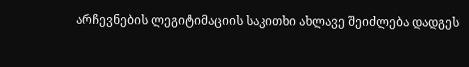არჩევნების ლეგიტიმაციის საკითხი ახლავე შეიძლება დადგეს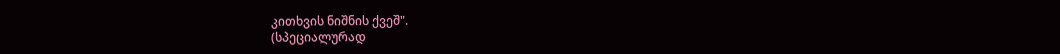კითხვის ნიშნის ქვეშ".
(სპეციალურად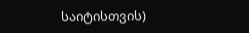საიტისთვის)